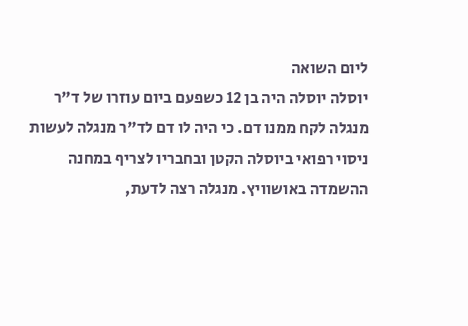ליום השואה
יוסלה יוסלה היה בן 12 כשפעם ביום עוזרו של ד"ר מנגלה לקח ממנו דם. כי היה לו דם לד"ר מנגלה לעשות ניסוי רפואי ביוסלה הקטן ובחבריו לצריף במחנה ההשמדה באושוויץ. מנגלה רצה לדעת,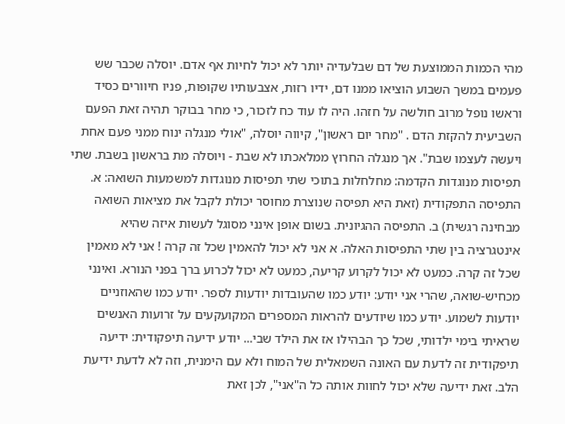מהי הכמות הממוצעת של דם שבלעדיה יותר לא יכול לחיות אף אדם. יוסלה שכבר שש פעמים במשך השבוע הוציאו ממנו דם, ידיו רזות, אצבעותיו שקופות, פניו חיוורים כסיד וראשו נופל מרוב חולשה על חזהו. היה לו עוד כח לזכור, כי מחר בבוקר תהיה זאת הפעם השביעית להקזת הדם . "מחר יום ראשון", קיווה יוסלה, "אולי מנגלה ינוח ממני פעם אחת ויעשה לעצמו שבת". אך מנגלה החרוץ ממלאכתו לא שבת - ויוסלה מת בראשון בשבת. שתי תפיסות מנוגדות הקדמה: מחלחלות בתוכי שתי תפיסות מנוגדות למשמעות השואה: א. התפיסה התפקודית (זאת היא תפיסה שנוצרת מחוסר יכולת לקבל את מציאות השואה מבחינה רגשית) ב. התפיסה ההגיונית. בשום אופן אינני מסוגל לעשות איזה שהיא אינטגרציה בין שתי התפיסות האלה. א אני לא יכול להאמין שכל זה קרה ! אני לא מאמין שכל זה קרה. כמעט לא יכול לקרוע קריעה, כמעט לא יכול לכרוע ברך בפני הנורא. ואינני מכחיש-שואה, שהרי אני יודע: יודע כמו שהעובדות יודעות לספר. יודע כמו שהאוזניים יודעות לשמוע. יודע כמו שיודעים להראות המספרים המקועקעים על זרועות האנשים שראיתי בימי ילדותי, שכל כך הבהילו אז את הילד שבי... יודע ידיעה תיפקודית: ידיעה תיפקודית זה לדעת עם האונה השמאלית של המוח ולא עם הימנית, וזה לא לדעת ידיעת הלב. זאת ידיעה שלא יכול לחוות אותה כל ה"אני", לכן זאת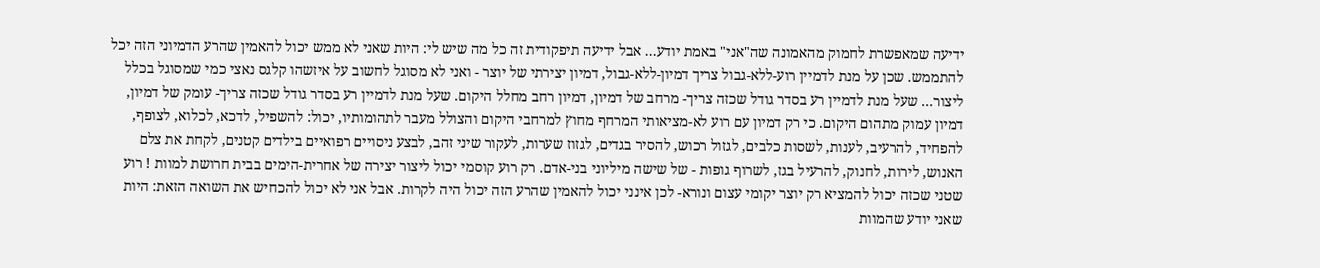ידיעה שמאפשרת לחמוק מהאמונה שה"אני" באמת יודע... אבל ידיעה תיפקודית זה כל מה שיש לי: היות שאני לא ממש יכול להאמין שהרע הדמיוני הזה יכל להתממש. שכן על מנת לדמיין רוע-ללא-גבול צריך דמיון-ללא-גבול, דמיון יצירתי של יוצר - ואני לא מסוגל לחשוב על איזשהו קלגס נאצי כמי שמסוגל בכלל ליצור... שעל מנת לדמיין רע בסדר גודל שכזה צריך- מרחב של דמיון, דמיון רחב מחלל היקום. שעל מנת לדמיין רע בסדר גודל שכזה צריך- עומק של דמיון, דמיון עמוק מתהום היקום. כי רק דמיון עם רוע לא-מציאותי המרחף מחוץ למרחבי היקום והצולל מעבר לתהומותיו, יכול: להשפיל, לדכא, לכלוא, לצופף, להפחיד, להרעיב, לענות, לשסות כלבים, לגזול רכוש, להסיר בגדים, לגזוז שערות, לעקור שיני זהב, לבצע ניסויים רפואיים בילדים קטנים, לקחת את צלם האנוש, לירות, לחנוק, להרעיל בגז, לשרוף גופות - של שישה מיליוני בני-אדם. רק רוע קוסמי יכול ליצור יצירה של אחרית-הימים בבית חרושת למוות ! רוע שטני שכזה יכול להמציא רק יוצר יקומי עצום ונורא- לכן אינני יכול להאמין שהרע הזה יכול היה לקרות. אבל אני לא יכול להכחיש את השואה הזאת: היות שאני יודע שהמוות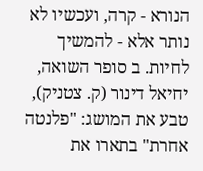הנורא - קרה, ועכשיו לא נותר אלא - להמשיך לחיות. ב סופר השואה, יחיאל דינור (ק. צטניק), טבע את המושג: "פלנטה אחרת" בתארו את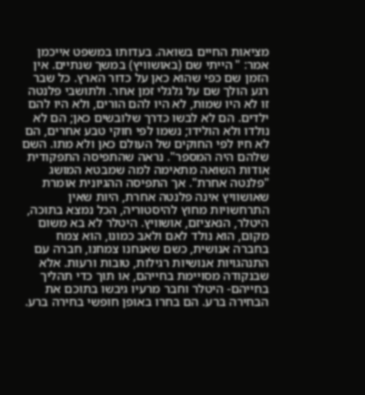מציאות החיים בשואה. בעדותו במשפט אייכמן אמר: " הייתי שם (באושוויץ) במשך שנתיים. אין הזמן שם כפי שהוא כאן על כדור הארץ. כל שבר רגע הולך שם על גלגלי זמן אחר. ולתושבי פלנטה זו לא היו שמות, לא היו להם הורים, ולא היו להם ילדים. הם לא לבשו כדרך שלובשים כאן; הם לא נולדו ולא הולידו; נשמו לפי חוקי טבע אחרים, הם לא חיו לפי החוקים של העולם כאן ולא מתו. השם שלהם היה המספר". נראה שהתפיסה התפקודית אודות השואה מתאימה למה שמבטא המושג "פלנטה אחרת". אך התפיסה ההגיונית אומרת שאושוויץ אינה פלנטה אחרת, היות שאין התרחשויות מחוץ להיסטוריה, הכל נמצא בתוכה, היטלר, הנאציזם, אושוויץ. היטלר לא בא משום מקום, הוא נולד לאם ולאב כמונו, הוא צמח בחברה אנושית, כשם שאנחנו צמחנו, חברה עם התנהגויות אנושיות רגילות, טובות ורעות. אלא שבנקודה מסויימת בחייהם, או תוך כדי תהליך בחייהם- היטלר וחבר מרעיו גיבשו בתוכם את הבחירה ברע. הם בחרו באופן חופשי בחירה ברע.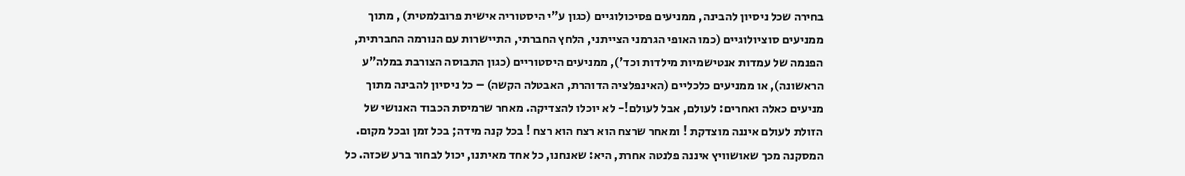בחירה שכל ניסיון להבינה, ממניעים פסיכולוגיים (כגון ע"י היסטוריה אישית פרובלמטית) , מתוך ממניעים סוציולוגיים (כמו האופי הגרמני הצייתני, הלחץ החברתי, התיישרות עם הנורמה החברתית, הפנמה של עמדות אנטישמיות מילדות וכד'), ממניעים היסטוריים (כגון התבוסה הצורבת במלה"ע הראשונה), או ממניעים כלכליים (האינפלציה הדוהרת, האבטלה הקשה) – כל ניסיון להבינה מתוך מניעים כאלה ואחרים: לעולם, אבל לעולם!- לא יוכלו להצדיקה. מאחר שרמיסת הכבוד האנושי של הזולת לעולם איננה מוצדקת ! ומאחר שרצח הוא רצח הוא רצח ! בכל קנה מידה; בכל זמן ובכל מקום. המסקנה מכך שאושוויץ איננה פלנטה אחרת, היא: שאנחנו, כל אחד מאיתנו, יכול לבחור ברע שכזה. כל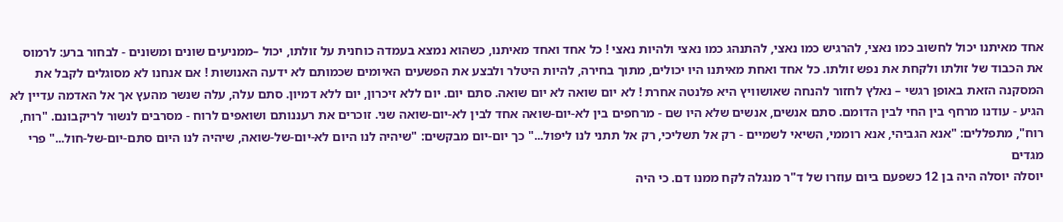אחד מאיתנו יכול לחשוב כמו נאצי, להרגיש כמו נאצי, להתנהג כמו נאצי ולהיות נאצי ! כל אחד ואחד מאיתנו, כשהוא נמצא בעמדה כוחנית על זולתו, יכול –ממניעים שונים ומשונים - לבחור ברע: לרמוס את הכבוד של זולתו ולקחת את נפש זולתו. כל אחד ואחת מאיתנו היו יכולים, מתוך בחירה, להיות היטלר ולבצע את הפשעים האיומים שכמותם לא ידעה האנושות ! אם אנחנו לא מסוגלים לקבל את המסקנה הזאת באופן רגשי – נאלץ לחזור להנחה שאושוויץ היא פלנטה אחרת ! לא יום שואה לא יום שואה. סתם יום. יום ללא זיכרון, יום ללא דמיון. סתם עלה, עלה שנשר מהעץ אך אל האדמה עדיין לא הגיע - עודנו מרחף בין החי לבין הדומם. סתם אנשים, אנשים שלא היו שם - מרחפים בין לא-יום-שואה אחד לבין לא-יום-שואה שני. זוכרים את רעננותם ושואפים לרוח - מסרבים לנשור לריקבונם. "רוח, רוח", מתפללים: "אנא הגביהי, אנא רוממי, השיאי לשמיים - רק אל תשליכי, רק אל תתני לנו ליפול..." כך יום-יום מבקשים: "שיהיה לנו היום לא-יום-של-שואה, שיהיה לנו היום סתם-יום-של-חול..." פרי מגדים
יוסלה יוסלה היה בן 12 כשפעם ביום עוזרו של ד"ר מנגלה לקח ממנו דם. כי היה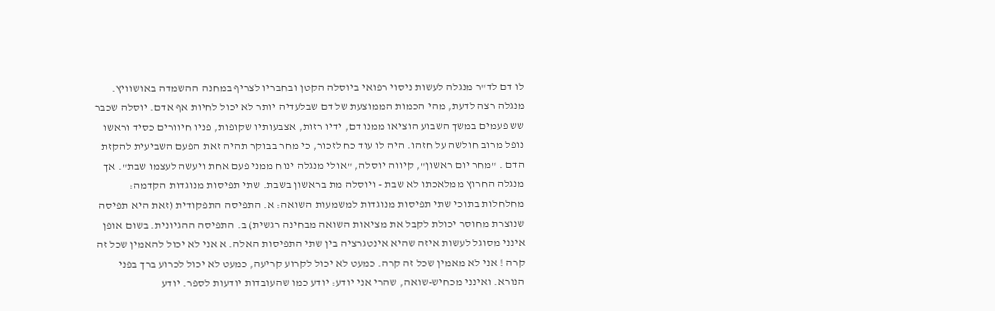לו דם לד"ר מנגלה לעשות ניסוי רפואי ביוסלה הקטן ובחבריו לצריף במחנה ההשמדה באושוויץ. מנגלה רצה לדעת, מהי הכמות הממוצעת של דם שבלעדיה יותר לא יכול לחיות אף אדם. יוסלה שכבר שש פעמים במשך השבוע הוציאו ממנו דם, ידיו רזות, אצבעותיו שקופות, פניו חיוורים כסיד וראשו נופל מרוב חולשה על חזהו. היה לו עוד כח לזכור, כי מחר בבוקר תהיה זאת הפעם השביעית להקזת הדם . "מחר יום ראשון", קיווה יוסלה, "אולי מנגלה ינוח ממני פעם אחת ויעשה לעצמו שבת". אך מנגלה החרוץ ממלאכתו לא שבת - ויוסלה מת בראשון בשבת. שתי תפיסות מנוגדות הקדמה: מחלחלות בתוכי שתי תפיסות מנוגדות למשמעות השואה: א. התפיסה התפקודית (זאת היא תפיסה שנוצרת מחוסר יכולת לקבל את מציאות השואה מבחינה רגשית) ב. התפיסה ההגיונית. בשום אופן אינני מסוגל לעשות איזה שהיא אינטגרציה בין שתי התפיסות האלה. א אני לא יכול להאמין שכל זה קרה ! אני לא מאמין שכל זה קרה. כמעט לא יכול לקרוע קריעה, כמעט לא יכול לכרוע ברך בפני הנורא. ואינני מכחיש-שואה, שהרי אני יודע: יודע כמו שהעובדות יודעות לספר. יודע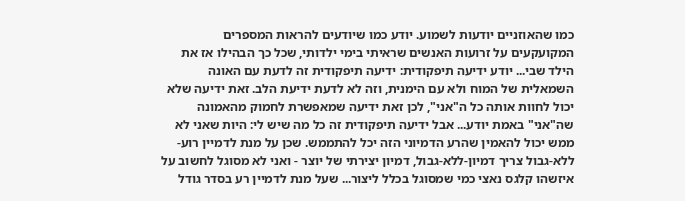כמו שהאוזניים יודעות לשמוע. יודע כמו שיודעים להראות המספרים המקועקעים על זרועות האנשים שראיתי בימי ילדותי, שכל כך הבהילו אז את הילד שבי... יודע ידיעה תיפקודית: ידיעה תיפקודית זה לדעת עם האונה השמאלית של המוח ולא עם הימנית, וזה לא לדעת ידיעת הלב. זאת ידיעה שלא יכול לחוות אותה כל ה"אני", לכן זאת ידיעה שמאפשרת לחמוק מהאמונה שה"אני" באמת יודע... אבל ידיעה תיפקודית זה כל מה שיש לי: היות שאני לא ממש יכול להאמין שהרע הדמיוני הזה יכל להתממש. שכן על מנת לדמיין רוע-ללא-גבול צריך דמיון-ללא-גבול, דמיון יצירתי של יוצר - ואני לא מסוגל לחשוב על איזשהו קלגס נאצי כמי שמסוגל בכלל ליצור... שעל מנת לדמיין רע בסדר גודל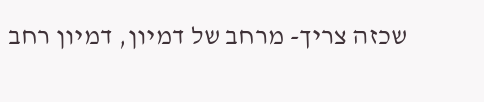שכזה צריך- מרחב של דמיון, דמיון רחב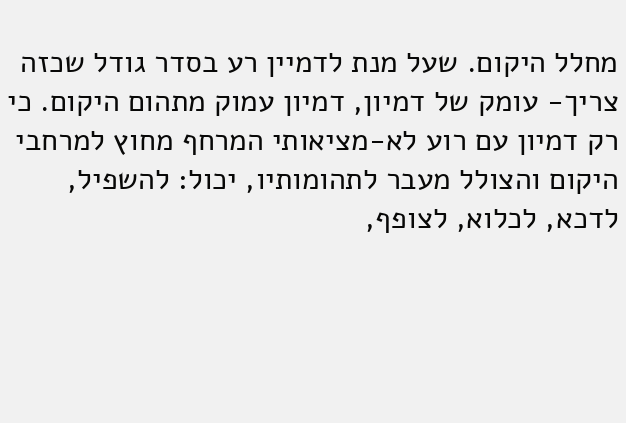מחלל היקום. שעל מנת לדמיין רע בסדר גודל שכזה צריך- עומק של דמיון, דמיון עמוק מתהום היקום. כי רק דמיון עם רוע לא-מציאותי המרחף מחוץ למרחבי היקום והצולל מעבר לתהומותיו, יכול: להשפיל, לדכא, לכלוא, לצופף,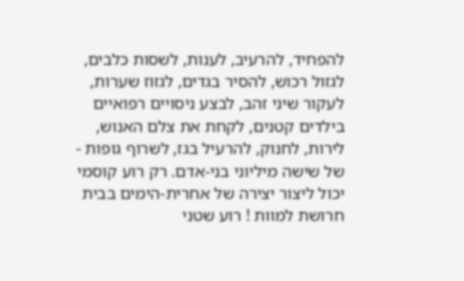להפחיד, להרעיב, לענות, לשסות כלבים, לגזול רכוש, להסיר בגדים, לגזוז שערות, לעקור שיני זהב, לבצע ניסויים רפואיים בילדים קטנים, לקחת את צלם האנוש, לירות, לחנוק, להרעיל בגז, לשרוף גופות - של שישה מיליוני בני-אדם. רק רוע קוסמי יכול ליצור יצירה של אחרית-הימים בבית חרושת למוות ! רוע שטני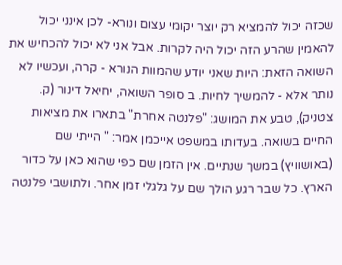שכזה יכול להמציא רק יוצר יקומי עצום ונורא- לכן אינני יכול להאמין שהרע הזה יכול היה לקרות. אבל אני לא יכול להכחיש את השואה הזאת: היות שאני יודע שהמוות הנורא - קרה, ועכשיו לא נותר אלא - להמשיך לחיות. ב סופר השואה, יחיאל דינור (ק. צטניק), טבע את המושג: "פלנטה אחרת" בתארו את מציאות החיים בשואה. בעדותו במשפט אייכמן אמר: " הייתי שם (באושוויץ) במשך שנתיים. אין הזמן שם כפי שהוא כאן על כדור הארץ. כל שבר רגע הולך שם על גלגלי זמן אחר. ולתושבי פלנטה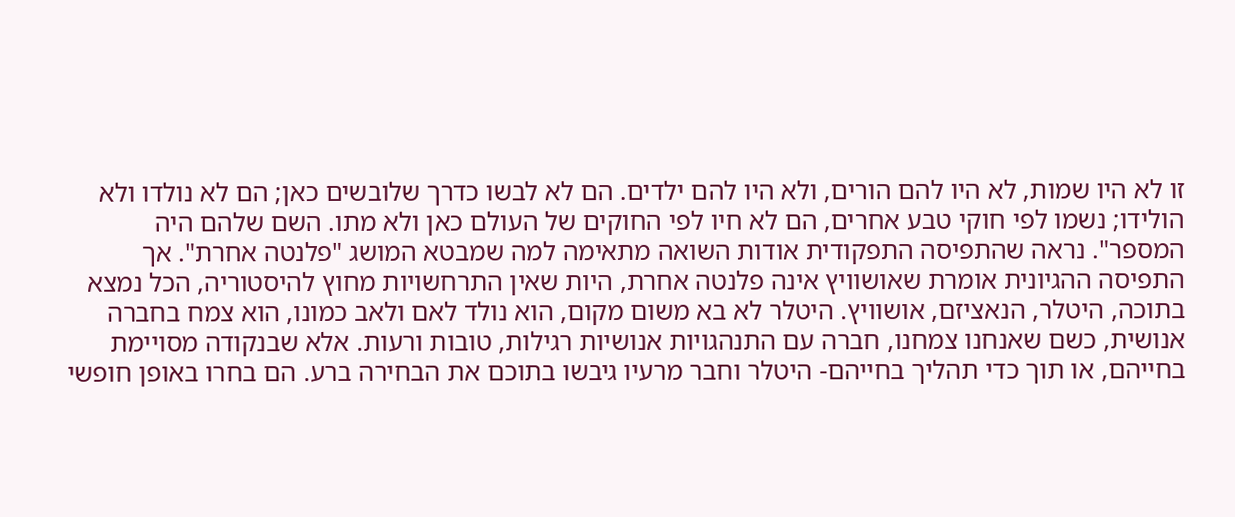זו לא היו שמות, לא היו להם הורים, ולא היו להם ילדים. הם לא לבשו כדרך שלובשים כאן; הם לא נולדו ולא הולידו; נשמו לפי חוקי טבע אחרים, הם לא חיו לפי החוקים של העולם כאן ולא מתו. השם שלהם היה המספר". נראה שהתפיסה התפקודית אודות השואה מתאימה למה שמבטא המושג "פלנטה אחרת". אך התפיסה ההגיונית אומרת שאושוויץ אינה פלנטה אחרת, היות שאין התרחשויות מחוץ להיסטוריה, הכל נמצא בתוכה, היטלר, הנאציזם, אושוויץ. היטלר לא בא משום מקום, הוא נולד לאם ולאב כמונו, הוא צמח בחברה אנושית, כשם שאנחנו צמחנו, חברה עם התנהגויות אנושיות רגילות, טובות ורעות. אלא שבנקודה מסויימת בחייהם, או תוך כדי תהליך בחייהם- היטלר וחבר מרעיו גיבשו בתוכם את הבחירה ברע. הם בחרו באופן חופשי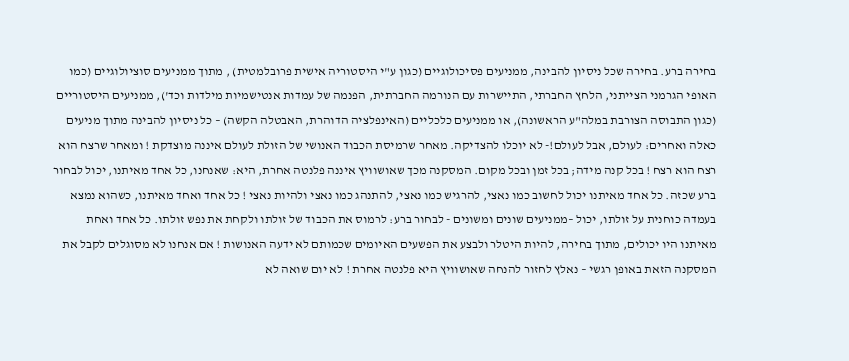בחירה ברע. בחירה שכל ניסיון להבינה, ממניעים פסיכולוגיים (כגון ע"י היסטוריה אישית פרובלמטית) , מתוך ממניעים סוציולוגיים (כמו האופי הגרמני הצייתני, הלחץ החברתי, התיישרות עם הנורמה החברתית, הפנמה של עמדות אנטישמיות מילדות וכד'), ממניעים היסטוריים (כגון התבוסה הצורבת במלה"ע הראשונה), או ממניעים כלכליים (האינפלציה הדוהרת, האבטלה הקשה) – כל ניסיון להבינה מתוך מניעים כאלה ואחרים: לעולם, אבל לעולם!- לא יוכלו להצדיקה. מאחר שרמיסת הכבוד האנושי של הזולת לעולם איננה מוצדקת ! ומאחר שרצח הוא רצח הוא רצח ! בכל קנה מידה; בכל זמן ובכל מקום. המסקנה מכך שאושוויץ איננה פלנטה אחרת, היא: שאנחנו, כל אחד מאיתנו, יכול לבחור ברע שכזה. כל אחד מאיתנו יכול לחשוב כמו נאצי, להרגיש כמו נאצי, להתנהג כמו נאצי ולהיות נאצי ! כל אחד ואחד מאיתנו, כשהוא נמצא בעמדה כוחנית על זולתו, יכול –ממניעים שונים ומשונים - לבחור ברע: לרמוס את הכבוד של זולתו ולקחת את נפש זולתו. כל אחד ואחת מאיתנו היו יכולים, מתוך בחירה, להיות היטלר ולבצע את הפשעים האיומים שכמותם לא ידעה האנושות ! אם אנחנו לא מסוגלים לקבל את המסקנה הזאת באופן רגשי – נאלץ לחזור להנחה שאושוויץ היא פלנטה אחרת ! לא יום שואה לא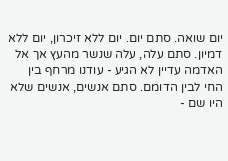יום שואה. סתם יום. יום ללא זיכרון, יום ללא דמיון. סתם עלה, עלה שנשר מהעץ אך אל האדמה עדיין לא הגיע - עודנו מרחף בין החי לבין הדומם. סתם אנשים, אנשים שלא היו שם -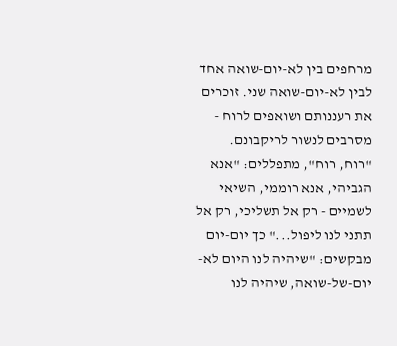מרחפים בין לא-יום-שואה אחד לבין לא-יום-שואה שני. זוכרים את רעננותם ושואפים לרוח - מסרבים לנשור לריקבונם. "רוח, רוח", מתפללים: "אנא הגביהי, אנא רוממי, השיאי לשמיים - רק אל תשליכי, רק אל תתני לנו ליפול..." כך יום-יום מבקשים: "שיהיה לנו היום לא-יום-של-שואה, שיהיה לנו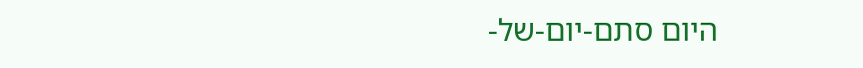היום סתם-יום-של-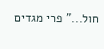חול..." פרי מגדים